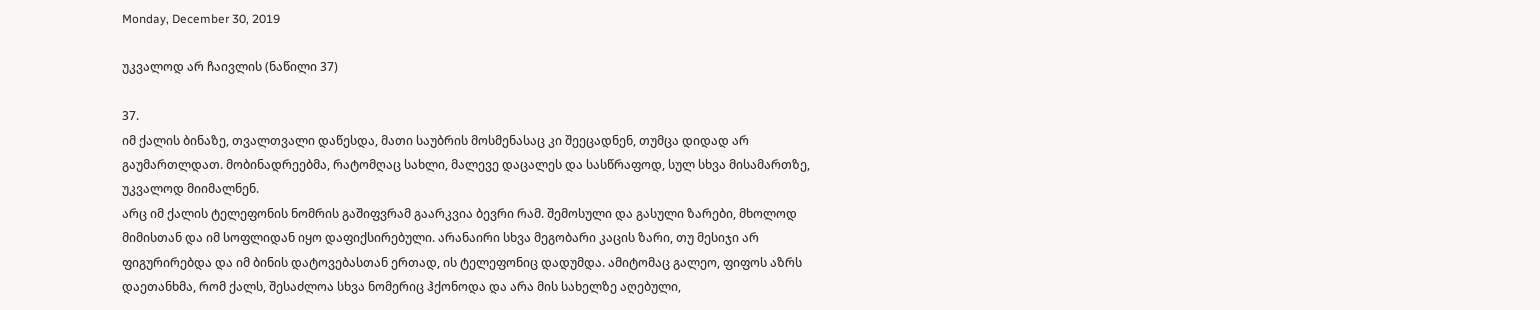Monday, December 30, 2019

უკვალოდ არ ჩაივლის (ნაწილი 37)

37.
იმ ქალის ბინაზე, თვალთვალი დაწესდა, მათი საუბრის მოსმენასაც კი შეეცადნენ, თუმცა დიდად არ გაუმართლდათ. მობინადრეებმა, რატომღაც სახლი, მალევე დაცალეს და სასწრაფოდ, სულ სხვა მისამართზე, უკვალოდ მიიმალნენ.
არც იმ ქალის ტელეფონის ნომრის გაშიფვრამ გაარკვია ბევრი რამ. შემოსული და გასული ზარები, მხოლოდ მიმისთან და იმ სოფლიდან იყო დაფიქსირებული. არანაირი სხვა მეგობარი კაცის ზარი, თუ მესიჯი არ ფიგურირებდა და იმ ბინის დატოვებასთან ერთად, ის ტელეფონიც დადუმდა. ამიტომაც გალეო, ფიფოს აზრს დაეთანხმა, რომ ქალს, შესაძლოა სხვა ნომერიც ჰქონოდა და არა მის სახელზე აღებული,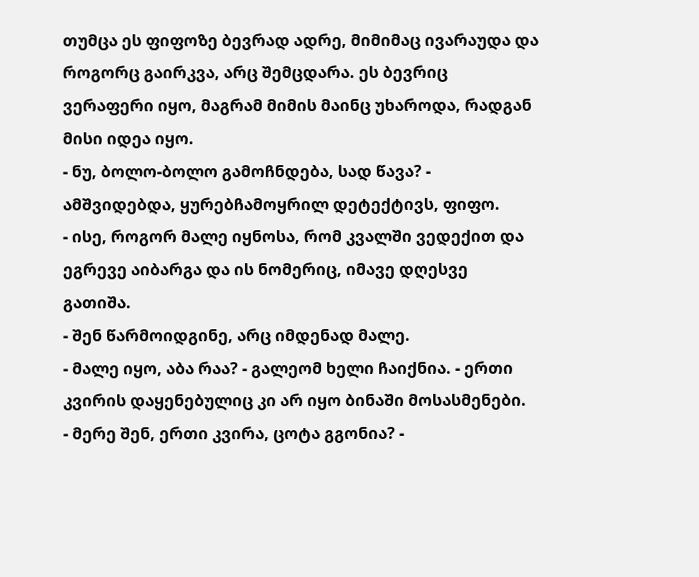თუმცა ეს ფიფოზე ბევრად ადრე, მიმიმაც ივარაუდა და როგორც გაირკვა, არც შემცდარა. ეს ბევრიც ვერაფერი იყო, მაგრამ მიმის მაინც უხაროდა, რადგან მისი იდეა იყო.
- ნუ, ბოლო-ბოლო გამოჩნდება, სად წავა? - ამშვიდებდა, ყურებჩამოყრილ დეტექტივს, ფიფო.
- ისე, როგორ მალე იყნოსა, რომ კვალში ვედექით და ეგრევე აიბარგა და ის ნომერიც, იმავე დღესვე გათიშა.
- შენ წარმოიდგინე, არც იმდენად მალე.
- მალე იყო, აბა რაა? - გალეომ ხელი ჩაიქნია. - ერთი კვირის დაყენებულიც კი არ იყო ბინაში მოსასმენები.
- მერე შენ, ერთი კვირა, ცოტა გგონია? -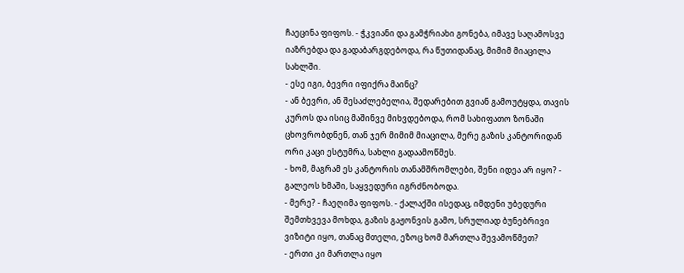ჩაეცინა ფიფოს. - ჭკვიანი და გამჭრიახი გონება, იმავე საღამოსვე იაზრებდა და გადაბარგდებოდა, რა წუთიდანაც, მიმიმ მიაცილა სახლში.
- ესე იგი, ბევრი იფიქრა მაინც?
- ან ბევრი, ან შესაძლებელია, შედარებით გვიან გამოუტყდა, თავის კუროს და ისიც მაშინვე მიხვდებოდა, რომ სახიფათო ზონაში ცხოვრობდნენ, თან ჯერ მიმიმ მიაცილა, მერე გაზის კანტორიდან ორი კაცი ესტუმრა, სახლი გადაამოწმეს.
- ხომ, მაგრამ ეს კანტორის თანამშრომლები, შენი იდეა არ იყო? - გალეოს ხმაში, საყვედური იგრძნობოდა.
- მერე? - ჩაეღიმა ფიფოს. - ქალაქში ისედაც, იმდენი უბედური შემთხვევა მოხდა, გაზის გაჟონვის გამო, სრულიად ბუნებრივი ვიზიტი იყო, თანაც მთელი, ეზოც ხომ მართლა შევამოწმეთ?
- ერთი კი მართლა იყო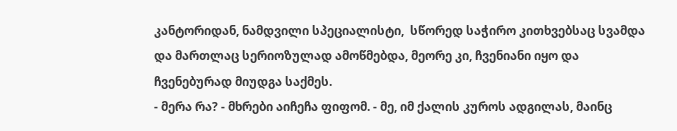კანტორიდან, ნამდვილი სპეციალისტი,  სწორედ საჭირო კითხვებსაც სვამდა და მართლაც სერიოზულად ამოწმებდა, მეორე კი, ჩვენიანი იყო და ჩვენებურად მიუდგა საქმეს.
- მერა რა? - მხრები აიჩეჩა ფიფომ. - მე, იმ ქალის კუროს ადგილას, მაინც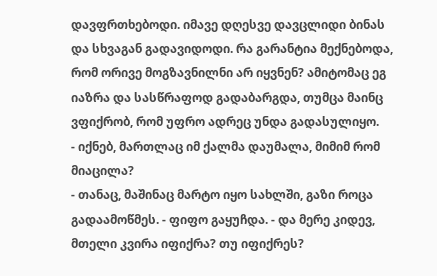დავფრთხებოდი. იმავე დღესვე დავცლიდი ბინას და სხვაგან გადავიდოდი. რა გარანტია მექნებოდა, რომ ორივე მოგზავნილნი არ იყვნენ? ამიტომაც ეგ იაზრა და სასწრაფოდ გადაბარგდა, თუმცა მაინც ვფიქრობ, რომ უფრო ადრეც უნდა გადასულიყო.
- იქნებ, მართლაც იმ ქალმა დაუმალა, მიმიმ რომ მიაცილა?
- თანაც, მაშინაც მარტო იყო სახლში, გაზი როცა გადაამოწმეს. - ფიფო გაყუჩდა. - და მერე კიდევ, მთელი კვირა იფიქრა? თუ იფიქრეს?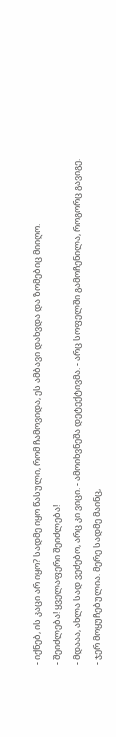- იქნებ, ის კაცი არ იყო? სადმე იყო წასული, რომ ჩამოვიდა, ეს ამბავი დახვდა და ზომებიც მიიღო.
- შეიძლება! ყველაფერი შეიძლება!
- მდააა, ახლა სად ვეძებო, არც კი ვიცი. - ამოიხვნეშა დეტექტივმა. - არც სოფელში გამოჩენილა, როგორც გავიგე.
- ჯერ მოყუჩებულია. მერე სადმე მაინც,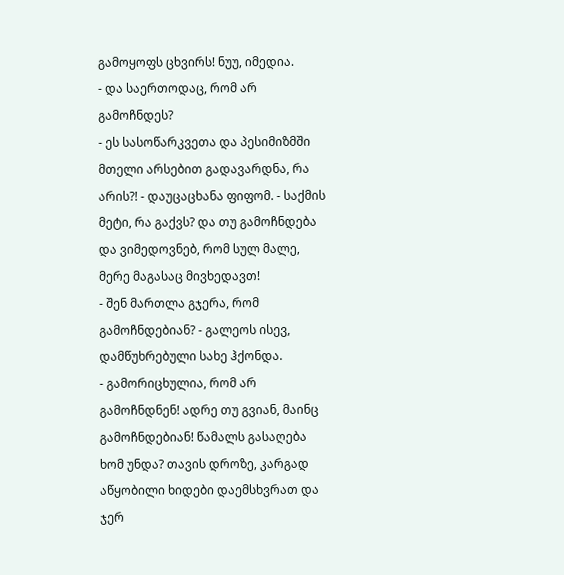გამოყოფს ცხვირს! ნუუ, იმედია.
- და საერთოდაც, რომ არ გამოჩნდეს?
- ეს სასოწარკვეთა და პესიმიზმში მთელი არსებით გადავარდნა, რა არის?! - დაუცაცხანა ფიფომ. - საქმის მეტი, რა გაქვს? და თუ გამოჩნდება და ვიმედოვნებ, რომ სულ მალე, მერე მაგასაც მივხედავთ!
- შენ მართლა გჯერა, რომ გამოჩნდებიან? - გალეოს ისევ, დამწუხრებული სახე ჰქონდა.
- გამორიცხულია, რომ არ გამოჩნდნენ! ადრე თუ გვიან, მაინც გამოჩნდებიან! წამალს გასაღება ხომ უნდა? თავის დროზე, კარგად აწყობილი ხიდები დაემსხვრათ და ჯერ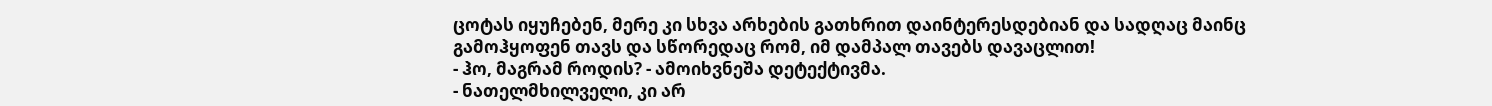ცოტას იყუჩებენ, მერე კი სხვა არხების გათხრით დაინტერესდებიან და სადღაც მაინც გამოჰყოფენ თავს და სწორედაც რომ, იმ დამპალ თავებს დავაცლით!
- ჰო, მაგრამ როდის? - ამოიხვნეშა დეტექტივმა.
- ნათელმხილველი, კი არ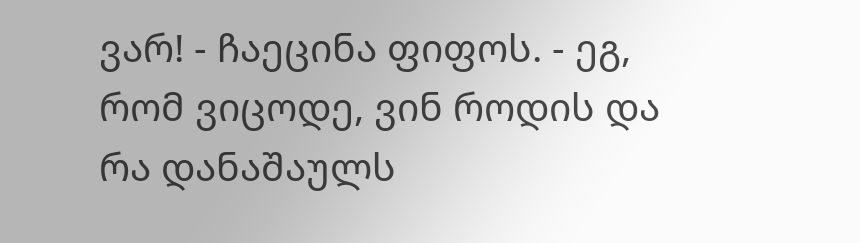ვარ! - ჩაეცინა ფიფოს. - ეგ, რომ ვიცოდე, ვინ როდის და რა დანაშაულს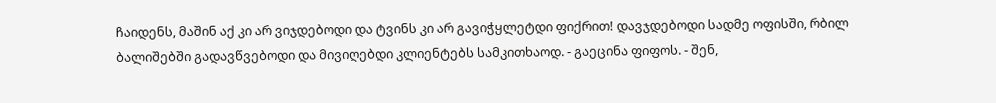ჩაიდენს, მაშინ აქ კი არ ვიჯდებოდი და ტვინს კი არ გავიჭყლეტდი ფიქრით! დავჯდებოდი სადმე ოფისში, რბილ ბალიშებში გადავწვებოდი და მივიღებდი კლიენტებს სამკითხაოდ. - გაეცინა ფიფოს. - შენ,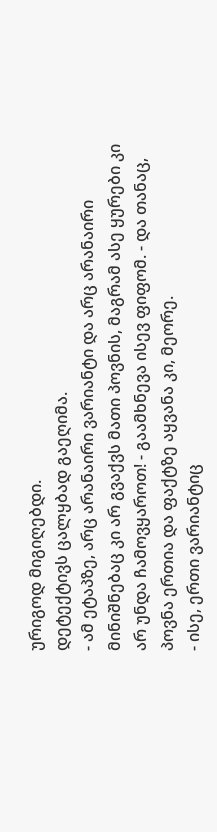ურიგოდ მიგიღებდი.
დეტექტივს ცალყბად გაეღიმა.
- ამ ეტაპზე, არც არანაირი ვარიანტი და არც არანაირი მინიშნებაც კი არ გვაქვს მათი პოვნის, მაგრამ ასე ყურები კი არ უნდა ჩამოვყაროთ! - გაამხნევა ისევ ფიფომ. - და თანაც, პოვნა ერთია და ფაქტზე აყვანა კი, მეორე.
- ისე, ერთი ვარიანტიც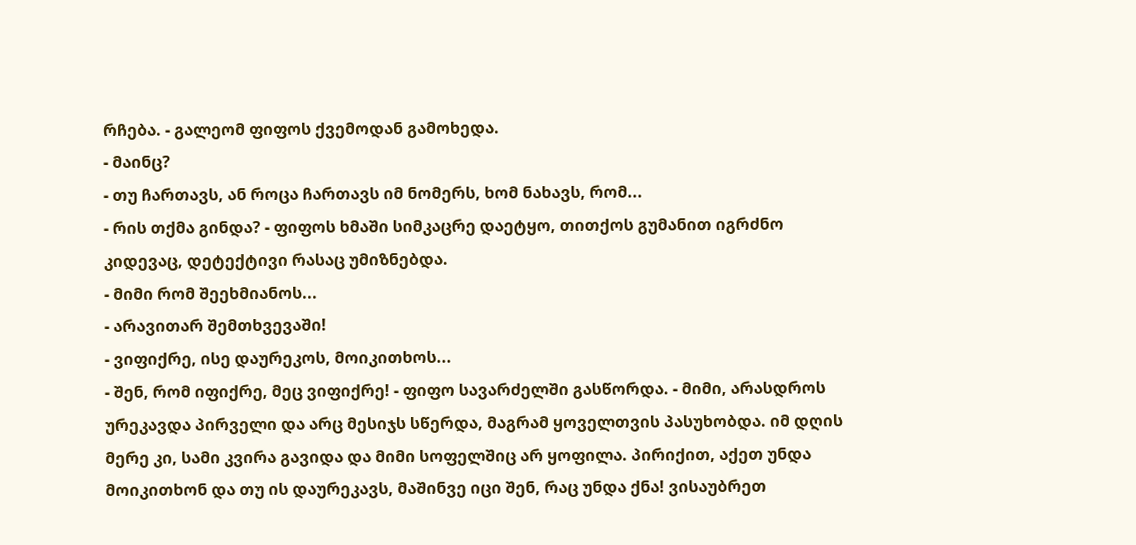რჩება. - გალეომ ფიფოს ქვემოდან გამოხედა.
- მაინც?
- თუ ჩართავს, ან როცა ჩართავს იმ ნომერს, ხომ ნახავს, რომ...
- რის თქმა გინდა? - ფიფოს ხმაში სიმკაცრე დაეტყო, თითქოს გუმანით იგრძნო კიდევაც, დეტექტივი რასაც უმიზნებდა.
- მიმი რომ შეეხმიანოს...
- არავითარ შემთხვევაში!
- ვიფიქრე, ისე დაურეკოს, მოიკითხოს...
- შენ, რომ იფიქრე, მეც ვიფიქრე! - ფიფო სავარძელში გასწორდა. - მიმი, არასდროს ურეკავდა პირველი და არც მესიჯს სწერდა, მაგრამ ყოველთვის პასუხობდა. იმ დღის მერე კი, სამი კვირა გავიდა და მიმი სოფელშიც არ ყოფილა. პირიქით, აქეთ უნდა მოიკითხონ და თუ ის დაურეკავს, მაშინვე იცი შენ, რაც უნდა ქნა! ვისაუბრეთ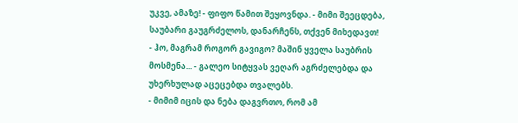უკვე, ამაზე! - ფიფო წამით შეყოვნდა. - მიმი შეეცდება, საუბარი გაუგრძელოს, დანარჩენს, თქვენ მიხედავთ!
- ჰო, მაგრამ როგორ გავიგო? მაშინ ყველა საუბრის მოსმენა... - გალეო სიტყვას ვეღარ აგრძელებდა და უხერხულად აცეცებდა თვალებს.
- მიმიმ იცის და ნება დაგვრთო, რომ ამ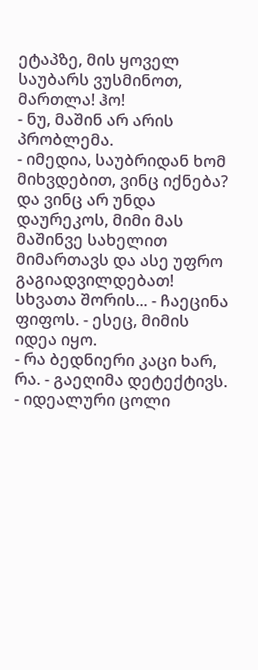ეტაპზე, მის ყოველ საუბარს ვუსმინოთ, მართლა! ჰო!
- ნუ, მაშინ არ არის პრობლემა.
- იმედია, საუბრიდან ხომ მიხვდებით, ვინც იქნება? და ვინც არ უნდა დაურეკოს, მიმი მას მაშინვე სახელით მიმართავს და ასე უფრო გაგიადვილდებათ! სხვათა შორის... - ჩაეცინა ფიფოს. - ესეც, მიმის იდეა იყო.
- რა ბედნიერი კაცი ხარ, რა. - გაეღიმა დეტექტივს. - იდეალური ცოლი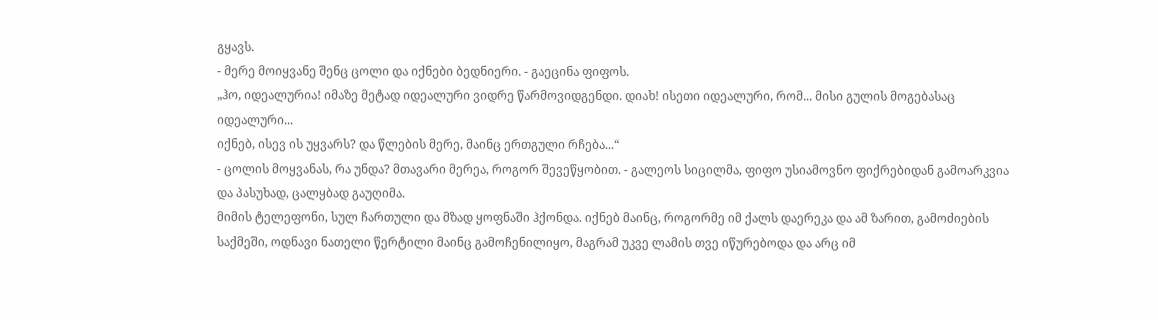გყავს.
- მერე მოიყვანე შენც ცოლი და იქნები ბედნიერი. - გაეცინა ფიფოს.
„ჰო, იდეალურია! იმაზე მეტად იდეალური ვიდრე წარმოვიდგენდი. დიახ! ისეთი იდეალური, რომ... მისი გულის მოგებასაც იდეალური...
იქნებ, ისევ ის უყვარს? და წლების მერე, მაინც ერთგული რჩება...“
- ცოლის მოყვანას, რა უნდა? მთავარი მერეა, როგორ შევეწყობით. - გალეოს სიცილმა, ფიფო უსიამოვნო ფიქრებიდან გამოარკვია და პასუხად, ცალყბად გაუღიმა.
მიმის ტელეფონი, სულ ჩართული და მზად ყოფნაში ჰქონდა. იქნებ მაინც, როგორმე იმ ქალს დაერეკა და ამ ზარით, გამოძიების საქმეში, ოდნავი ნათელი წერტილი მაინც გამოჩენილიყო, მაგრამ უკვე ლამის თვე იწურებოდა და არც იმ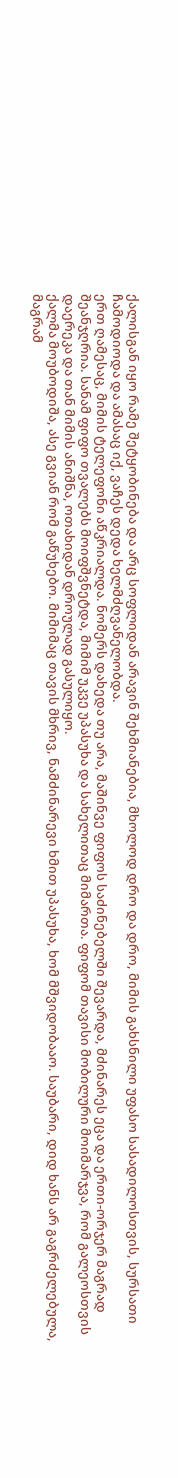ქალისგან იყო რამე შეტყობინება და არც სოფლიდან არავინ შეხმიანებია, მხოლოდ დრო და დრო, მიმის გახსნილი უფასო სასადილოსთვის, სურსათი ჩამოდიოდა და ამასაც იქ, ვაჩეს დედა ხელმძღვანელობდა.
ერთ ღამესაც, მიმის ტელეფონი აწკრიალდა. ნომერს დახედა თუ არა, მაშინვე ფიფოს საძინებელში შევარდა, მძინარეს ეცა და ერთი-ორჯერ მაგრად შეანჯღრია. სანამ ფიფო თვალებს მოიფშვნეტდა, მიმიმ უკვე უპასუხა და სახელითაც მიმართა. ფიფომ თავისი მობილური მოიმარჯვა, რომ გალეოსთვის დაერეკა და თან მიმის ანიშნა, ოთახიდან დროულად გასულიყო.
ქალმა მოუბოდიშა, ასე გვიან რომ გაწუხებო. მიმიმაც თავის მხრივ, ნამძინარევი ხმით უპასუხა, ხომ მშვიდობააო. საუბარი, დიდ ხანს არ გაგრძელებულა, მაგრამ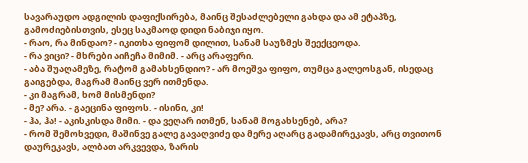სავარაუდო ადგილის დაფიქსირება, მაინც შესაძლებელი გახდა და ამ ეტაპზე, გამოძიებისთვის, ესეც საკმაოდ დიდი ნაბიჯი იყო.
- რაო, რა მინდაო? - იკითხა ფიფომ დილით, სანამ საუზმეს შეექცეოდა.
- რა ვიცი? - მხრები აიჩეჩა მიმიმ. - არც არაფერი.
- აბა შუაღამეზე, რატომ გამახსენდიო? - არ მოეშვა ფიფო, თუმცა გალეოსგან, ისედაც გაიგებდა, მაგრამ მაინც ვერ ითმენდა.
- კი მაგრამ, ხომ მისმენდი?
- მე? არა. - გაეცინა ფიფოს. - ისინი, კი!
- ჰა, ჰა! - აკისკისდა მიმი. - და ვეღარ ითმენ, სანამ მოგახსენებ, არა?
- რომ შემოხვედი, მაშინვე გალე გავაღვიძე და მერე აღარც გადამირეკავს, არც თვითონ დაურეკავს, ალბათ არკვევდა, ზარის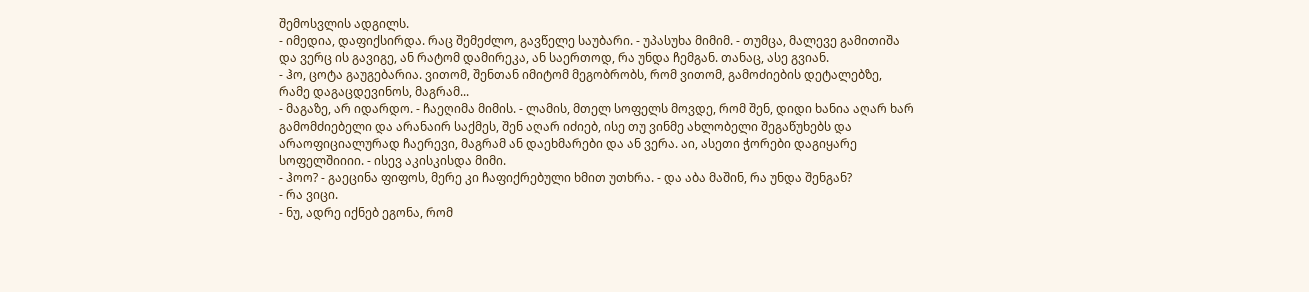შემოსვლის ადგილს.
- იმედია, დაფიქსირდა. რაც შემეძლო, გავწელე საუბარი. - უპასუხა მიმიმ. - თუმცა, მალევე გამითიშა და ვერც ის გავიგე, ან რატომ დამირეკა, ან საერთოდ, რა უნდა ჩემგან. თანაც, ასე გვიან.
- ჰო, ცოტა გაუგებარია. ვითომ, შენთან იმიტომ მეგობრობს, რომ ვითომ, გამოძიების დეტალებზე, რამე დაგაცდევინოს, მაგრამ...
- მაგაზე, არ იდარდო. - ჩაეღიმა მიმის. - ლამის, მთელ სოფელს მოვდე, რომ შენ, დიდი ხანია აღარ ხარ გამომძიებელი და არანაირ საქმეს, შენ აღარ იძიებ, ისე თუ ვინმე ახლობელი შეგაწუხებს და არაოფიციალურად ჩაერევი, მაგრამ ან დაეხმარები და ან ვერა. აი, ასეთი ჭორები დაგიყარე სოფელშიიიი. - ისევ აკისკისდა მიმი.
- ჰოო? - გაეცინა ფიფოს, მერე კი ჩაფიქრებული ხმით უთხრა. - და აბა მაშინ, რა უნდა შენგან?
- რა ვიცი.
- ნუ, ადრე იქნებ ეგონა, რომ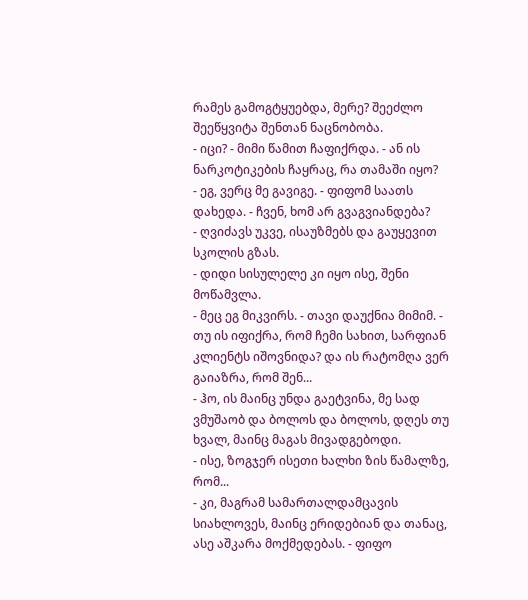რამეს გამოგტყუებდა, მერე? შეეძლო შეეწყვიტა შენთან ნაცნობობა.
- იცი? - მიმი წამით ჩაფიქრდა. - ან ის ნარკოტიკების ჩაყრაც, რა თამაში იყო?
- ეგ, ვერც მე გავიგე. - ფიფომ საათს დახედა. - ჩვენ, ხომ არ გვაგვიანდება?
- ღვიძავს უკვე, ისაუზმებს და გაუყევით სკოლის გზას.
- დიდი სისულელე კი იყო ისე, შენი მოწამვლა.
- მეც ეგ მიკვირს. - თავი დაუქნია მიმიმ. - თუ ის იფიქრა, რომ ჩემი სახით, სარფიან კლიენტს იშოვნიდა? და ის რატომღა ვერ გაიაზრა, რომ შენ...
- ჰო, ის მაინც უნდა გაეტვინა, მე სად ვმუშაობ და ბოლოს და ბოლოს, დღეს თუ ხვალ, მაინც მაგას მივადგებოდი.
- ისე, ზოგჯერ ისეთი ხალხი ზის წამალზე, რომ...
- კი, მაგრამ სამართალდამცავის სიახლოვეს, მაინც ერიდებიან და თანაც, ასე აშკარა მოქმედებას. - ფიფო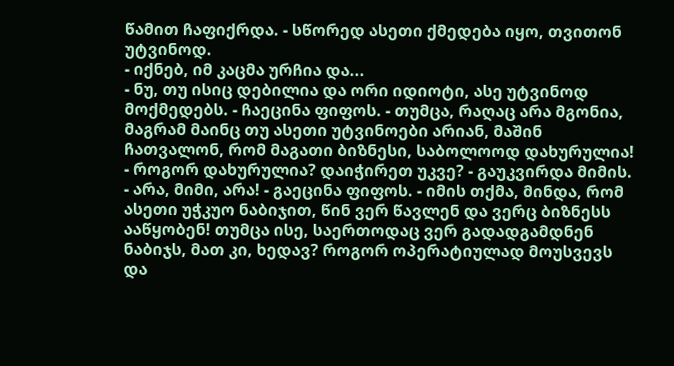წამით ჩაფიქრდა. - სწორედ ასეთი ქმედება იყო, თვითონ უტვინოდ.
- იქნებ, იმ კაცმა ურჩია და...
- ნუ, თუ ისიც დებილია და ორი იდიოტი, ასე უტვინოდ მოქმედებს. - ჩაეცინა ფიფოს. - თუმცა, რაღაც არა მგონია, მაგრამ მაინც თუ ასეთი უტვინოები არიან, მაშინ ჩათვალონ, რომ მაგათი ბიზნესი, საბოლოოდ დახურულია!
- როგორ დახურულია? დაიჭირეთ უკვე? - გაუკვირდა მიმის.
- არა, მიმი, არა! - გაეცინა ფიფოს. - იმის თქმა, მინდა, რომ ასეთი უჭკუო ნაბიჯით, წინ ვერ წავლენ და ვერც ბიზნესს ააწყობენ! თუმცა ისე, საერთოდაც ვერ გადადგამდნენ ნაბიჯს, მათ კი, ხედავ? როგორ ოპერატიულად მოუსვევს და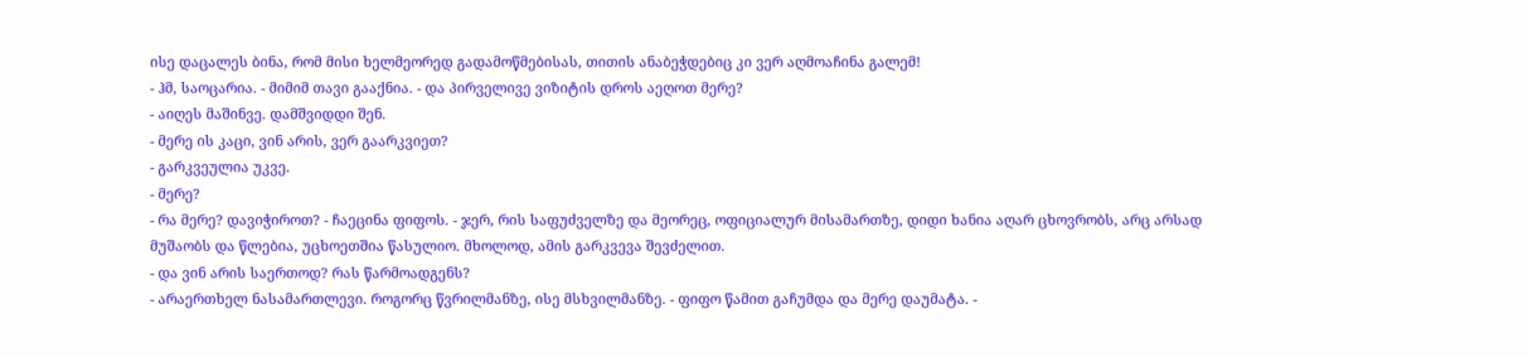ისე დაცალეს ბინა, რომ მისი ხელმეორედ გადამოწმებისას, თითის ანაბეჭდებიც კი ვერ აღმოაჩინა გალემ!
- ჰმ, საოცარია. - მიმიმ თავი გააქნია. - და პირველივე ვიზიტის დროს აეღოთ მერე?
- აიღეს მაშინვე. დამშვიდდი შენ.
- მერე ის კაცი, ვინ არის, ვერ გაარკვიეთ?
- გარკვეულია უკვე.
- მერე?
- რა მერე? დავიჭიროთ? - ჩაეცინა ფიფოს. - ჯერ, რის საფუძველზე და მეორეც, ოფიციალურ მისამართზე, დიდი ხანია აღარ ცხოვრობს, არც არსად მუშაობს და წლებია, უცხოეთშია წასულიო. მხოლოდ, ამის გარკვევა შევძელით.
- და ვინ არის საერთოდ? რას წარმოადგენს?
- არაერთხელ ნასამართლევი. როგორც წვრილმანზე, ისე მსხვილმანზე. - ფიფო წამით გაჩუმდა და მერე დაუმატა. -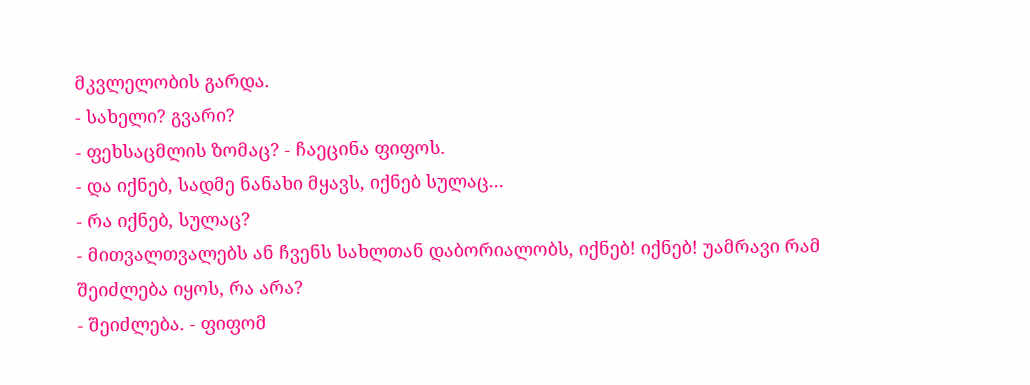მკვლელობის გარდა.
- სახელი? გვარი?
- ფეხსაცმლის ზომაც? - ჩაეცინა ფიფოს.
- და იქნებ, სადმე ნანახი მყავს, იქნებ სულაც...
- რა იქნებ, სულაც?
- მითვალთვალებს ან ჩვენს სახლთან დაბორიალობს, იქნებ! იქნებ! უამრავი რამ შეიძლება იყოს, რა არა?
- შეიძლება. - ფიფომ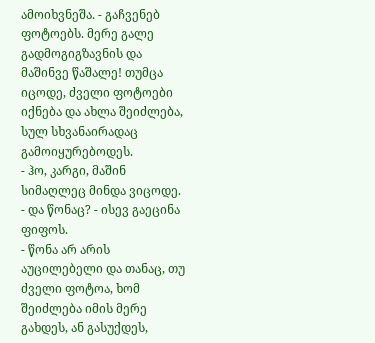ამოიხვნეშა. - გაჩვენებ ფოტოებს. მერე გალე გადმოგიგზავნის და მაშინვე წაშალე! თუმცა იცოდე, ძველი ფოტოები იქნება და ახლა შეიძლება, სულ სხვანაირადაც გამოიყურებოდეს.
- ჰო, კარგი, მაშინ სიმაღლეც მინდა ვიცოდე.
- და წონაც? - ისევ გაეცინა ფიფოს.
- წონა არ არის აუცილებელი და თანაც, თუ ძველი ფოტოა, ხომ შეიძლება იმის მერე გახდეს, ან გასუქდეს,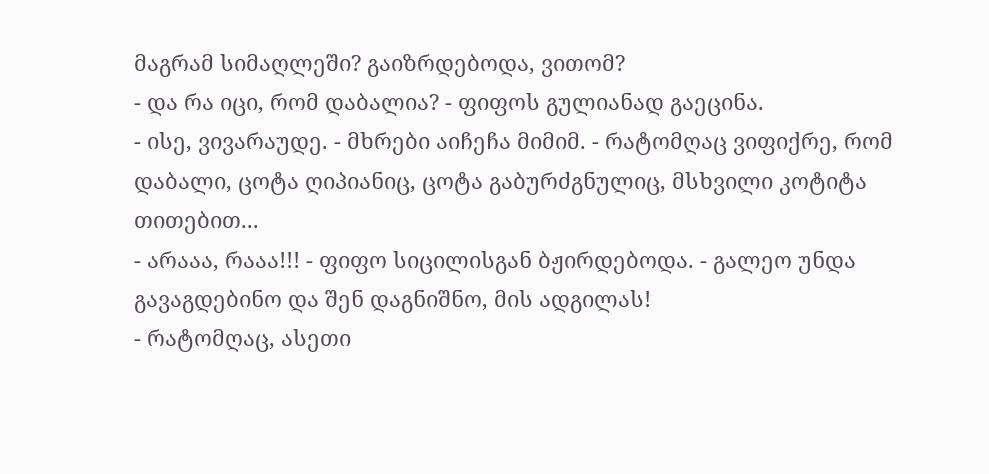მაგრამ სიმაღლეში? გაიზრდებოდა, ვითომ?
- და რა იცი, რომ დაბალია? - ფიფოს გულიანად გაეცინა.
- ისე, ვივარაუდე. - მხრები აიჩეჩა მიმიმ. - რატომღაც ვიფიქრე, რომ დაბალი, ცოტა ღიპიანიც, ცოტა გაბურძგნულიც, მსხვილი კოტიტა თითებით...
- არააა, რააა!!! - ფიფო სიცილისგან ბჟირდებოდა. - გალეო უნდა გავაგდებინო და შენ დაგნიშნო, მის ადგილას!
- რატომღაც, ასეთი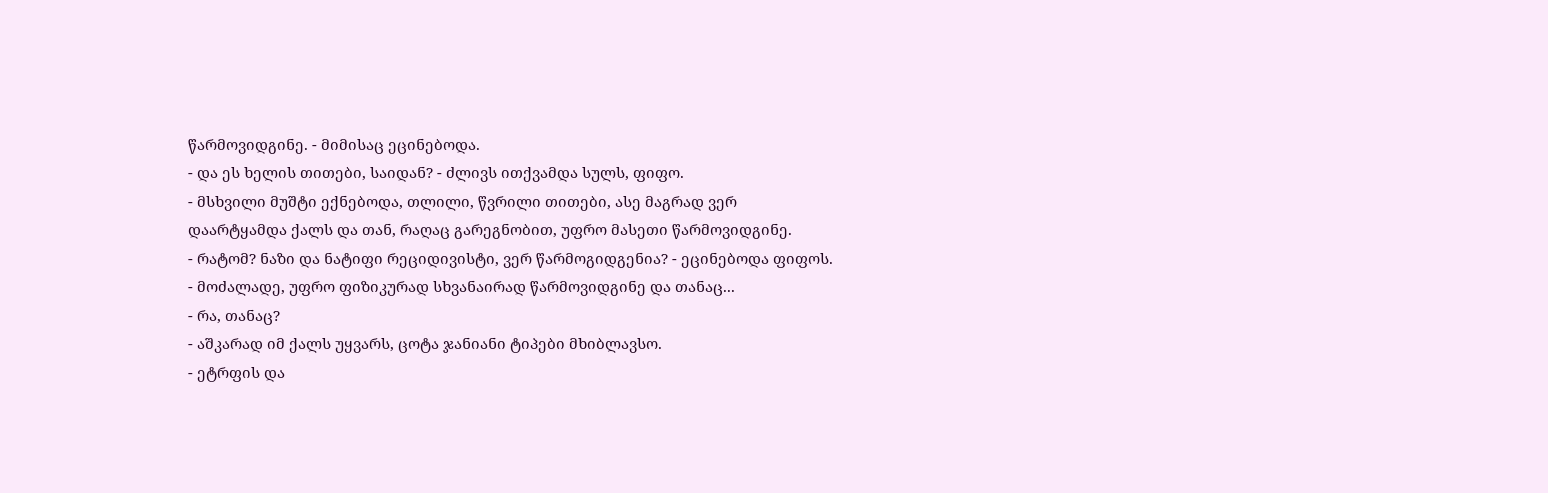წარმოვიდგინე. - მიმისაც ეცინებოდა.
- და ეს ხელის თითები, საიდან? - ძლივს ითქვამდა სულს, ფიფო.
- მსხვილი მუშტი ექნებოდა, თლილი, წვრილი თითები, ასე მაგრად ვერ დაარტყამდა ქალს და თან, რაღაც გარეგნობით, უფრო მასეთი წარმოვიდგინე.
- რატომ? ნაზი და ნატიფი რეციდივისტი, ვერ წარმოგიდგენია? - ეცინებოდა ფიფოს.
- მოძალადე, უფრო ფიზიკურად სხვანაირად წარმოვიდგინე და თანაც...
- რა, თანაც?
- აშკარად იმ ქალს უყვარს, ცოტა ჯანიანი ტიპები მხიბლავსო.
- ეტრფის და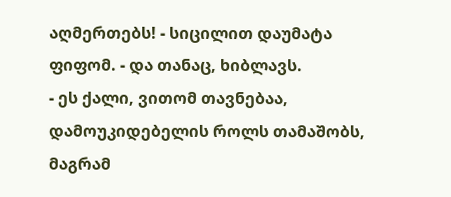აღმერთებს! - სიცილით დაუმატა ფიფომ. - და თანაც, ხიბლავს.
- ეს ქალი, ვითომ თავნებაა, დამოუკიდებელის როლს თამაშობს, მაგრამ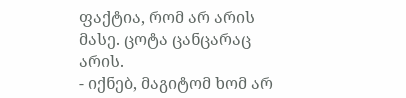ფაქტია, რომ არ არის მასე. ცოტა ცანცარაც არის.
- იქნებ, მაგიტომ ხომ არ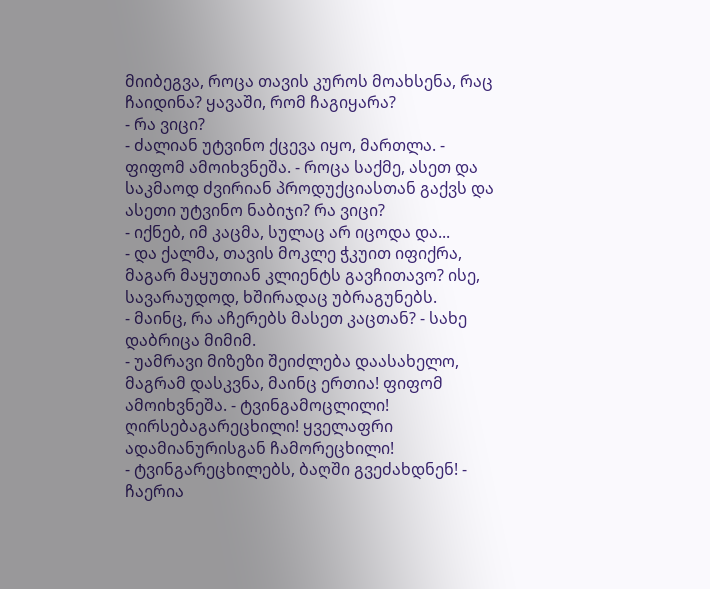მიიბეგვა, როცა თავის კუროს მოახსენა, რაც ჩაიდინა? ყავაში, რომ ჩაგიყარა?
- რა ვიცი?
- ძალიან უტვინო ქცევა იყო, მართლა. - ფიფომ ამოიხვნეშა. - როცა საქმე, ასეთ და საკმაოდ ძვირიან პროდუქციასთან გაქვს და ასეთი უტვინო ნაბიჯი? რა ვიცი?
- იქნებ, იმ კაცმა, სულაც არ იცოდა და...
- და ქალმა, თავის მოკლე ჭკუით იფიქრა, მაგარ მაყუთიან კლიენტს გავჩითავო? ისე, სავარაუდოდ, ხშირადაც უბრაგუნებს.
- მაინც, რა აჩერებს მასეთ კაცთან? - სახე დაბრიცა მიმიმ.
- უამრავი მიზეზი შეიძლება დაასახელო, მაგრამ დასკვნა, მაინც ერთია! ფიფომ ამოიხვნეშა. - ტვინგამოცლილი! ღირსებაგარეცხილი! ყველაფრი ადამიანურისგან ჩამორეცხილი!
- ტვინგარეცხილებს, ბაღში გვეძახდნენ! - ჩაერია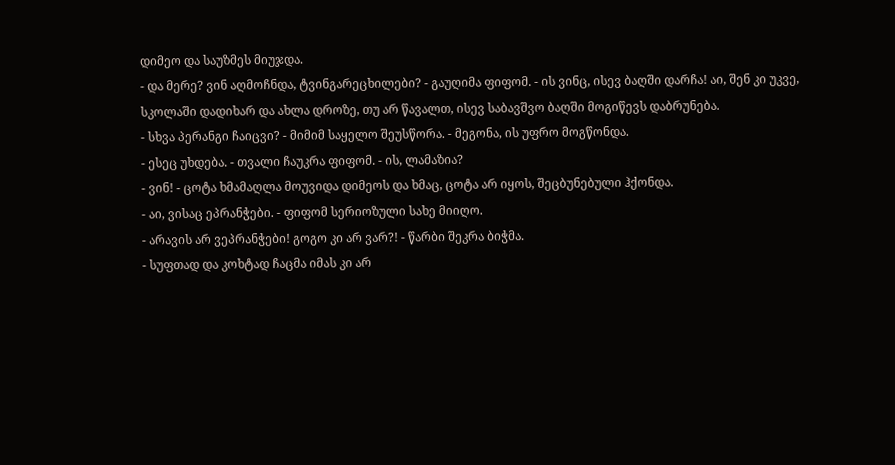დიმეო და საუზმეს მიუჯდა.
- და მერე? ვინ აღმოჩნდა, ტვინგარეცხილები? - გაუღიმა ფიფომ. - ის ვინც, ისევ ბაღში დარჩა! აი, შენ კი უკვე, სკოლაში დადიხარ და ახლა დროზე, თუ არ წავალთ, ისევ საბავშვო ბაღში მოგიწევს დაბრუნება.
- სხვა პერანგი ჩაიცვი? - მიმიმ საყელო შეუსწორა. - მეგონა, ის უფრო მოგწონდა.
- ესეც უხდება. - თვალი ჩაუკრა ფიფომ. - ის, ლამაზია?
- ვინ! - ცოტა ხმამაღლა მოუვიდა დიმეოს და ხმაც, ცოტა არ იყოს, შეცბუნებული ჰქონდა.
- აი, ვისაც ეპრანჭები. - ფიფომ სერიოზული სახე მიიღო.
- არავის არ ვეპრანჭები! გოგო კი არ ვარ?! - წარბი შეკრა ბიჭმა.
- სუფთად და კოხტად ჩაცმა იმას კი არ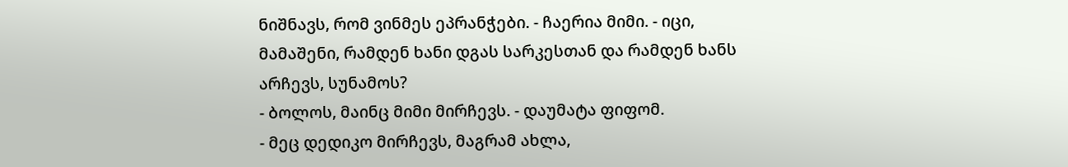ნიშნავს, რომ ვინმეს ეპრანჭები. - ჩაერია მიმი. - იცი, მამაშენი, რამდენ ხანი დგას სარკესთან და რამდენ ხანს არჩევს, სუნამოს?
- ბოლოს, მაინც მიმი მირჩევს. - დაუმატა ფიფომ.
- მეც დედიკო მირჩევს, მაგრამ ახლა,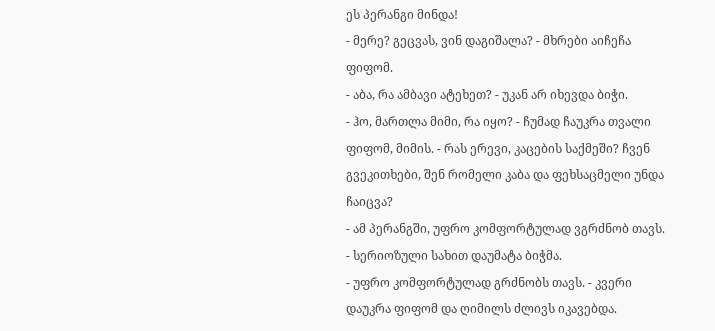ეს პერანგი მინდა!
- მერე? გეცვას, ვინ დაგიშალა? - მხრები აიჩეჩა ფიფომ.
- აბა, რა ამბავი ატეხეთ? - უკან არ იხევდა ბიჭი.
- ჰო, მართლა მიმი, რა იყო? - ჩუმად ჩაუკრა თვალი ფიფომ, მიმის. - რას ერევი, კაცების საქმეში? ჩვენ გვეკითხები, შენ რომელი კაბა და ფეხსაცმელი უნდა ჩაიცვა?
- ამ პერანგში, უფრო კომფორტულად ვგრძნობ თავს. - სერიოზული სახით დაუმატა ბიჭმა.
- უფრო კომფორტულად გრძნობს თავს. - კვერი დაუკრა ფიფომ და ღიმილს ძლივს იკავებდა.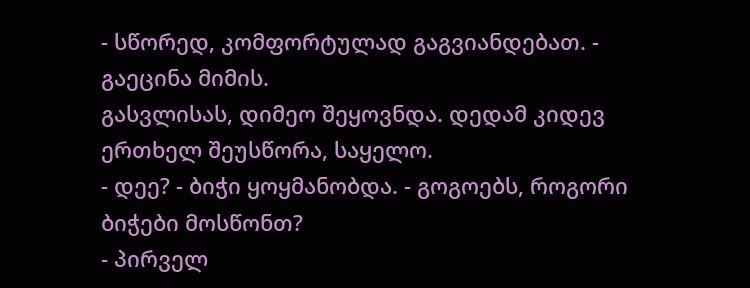- სწორედ, კომფორტულად გაგვიანდებათ. - გაეცინა მიმის.
გასვლისას, დიმეო შეყოვნდა. დედამ კიდევ ერთხელ შეუსწორა, საყელო.
- დეე? - ბიჭი ყოყმანობდა. - გოგოებს, როგორი ბიჭები მოსწონთ?
- პირველ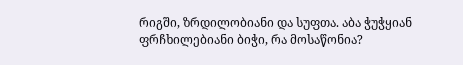რიგში, ზრდილობიანი და სუფთა. აბა ჭუჭყიან ფრჩხილებიანი ბიჭი, რა მოსაწონია?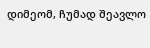დიმეომ, ჩუმად შეავლო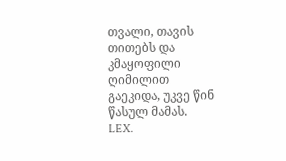თვალი, თავის თითებს და კმაყოფილი ღიმილით გაეკიდა, უკვე წინ წასულ მამას.
LEX.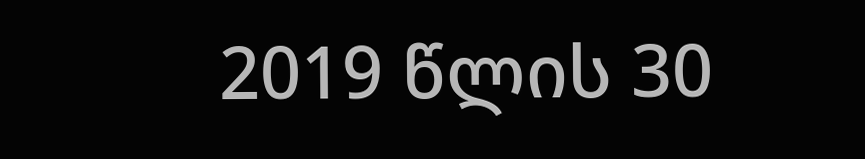2019 წლის 30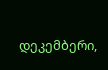დეკემბერი,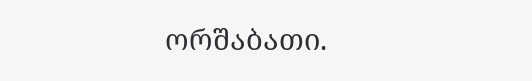ორშაბათი.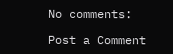No comments:

Post a Comment